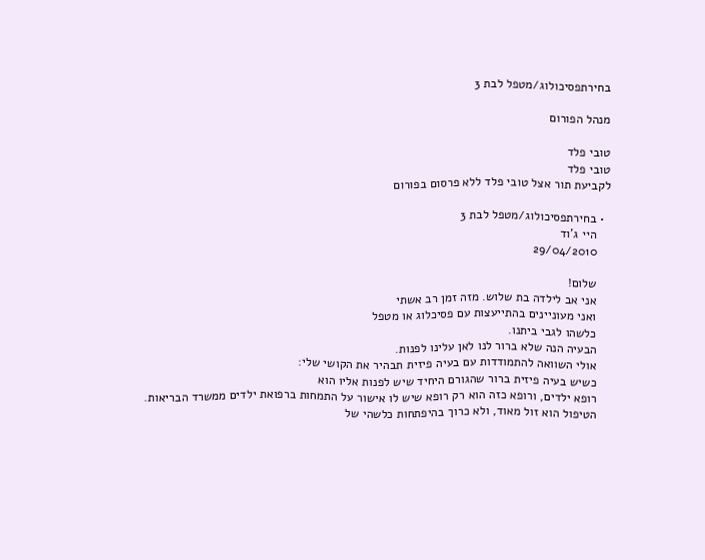בחירתפסיכולוג/מטפל לבת 3

מנהל הפורום

טובי פלד
טובי פלד
לקביעת תור אצל טובי פלד ללא פרסום בפורום

  • בחירתפסיכולוג/מטפל לבת 3
    היי ג'וד
    29/04/2010

    שלום!
    אני אב לילדה בת שלוש. מזה זמן רב אשתי
    ואני מעוניינים בהתייעצות עם פסיכלוג או מטפל
    כלשהו לגבי ביתנו.
    הבעיה הנה שלא ברור לנו לאן עלינו לפנות.
    אולי השוואה להתמודדות עם בעיה פיזית תבהיר את הקושי שלי:
    כשיש בעיה פיזית ברור שהגורם היחיד שיש לפנות אליו הוא
    רופא ילדים, ורופא כזה הוא רק רופא שיש לו אישור על התמחות ברפואת ילדים ממשרד הבריאות.
    הטיפול הוא זול מאוד, ולא כרוך בהיפתחות כלשהי של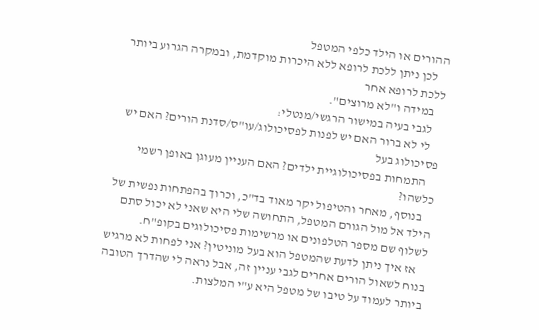ההורים או הילד כלפי המטפל
    לכן ניתן ללכת לרופא ללא היכרות מוקדמת, ובמקרה הגרוע ביותר ללכת לרופא אחר
    במידה ו"לא מרוצים".
    לגבי בעיה במישור הרגשי/מנטלי:
    לי לא ברור האם יש לפנות לפסיכולוג/עו"ס/סדנת הורים? האם יש פסיכולוג בעל
    התמחות בפסיכולוגיית ילדים? האם העניין מעוגן באופן רשמי כלשהו?
    בנוסף, מאחר והטיפול יקר מאוד בד"כ, וכרוך בהפתחות נפשית של הילד אל מול הגורם המטפל, התחושה שלי היא שאני לא יכול סתם לשלוף שם מספר הטלפונים או מרשימות פסיכולוגים בקופ"ח.
    אז איך ניתן לדעת שהמטפל הוא בעל מוניטין? אני לפחות לא מרגיש בנוח לשאול הורים אחרים לגבי עניין זה, אבל נראה לי שהדרך הטובה ביותר לעמוד על טיבו של מטפל היא ע"י המלצות.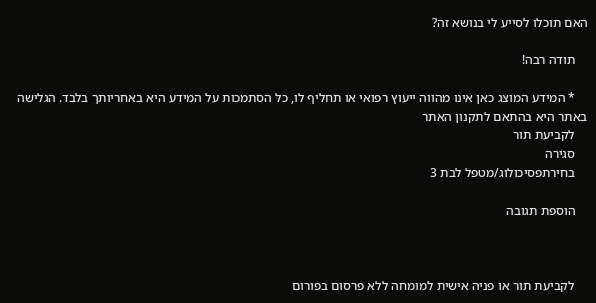האם תוכלו לסייע לי בנושא זה?

    תודה רבה!

    * המידע המוצג כאן אינו מהווה ייעוץ רפואי או תחליף לו, כל הסתמכות על המידע היא באחריותך בלבד. הגלישה באתר היא בהתאם לתקנון האתר
    לקביעת תור
    סגירה
    בחירתפסיכולוג/מטפל לבת 3

    הוספת תגובה



    לקביעת תור או פניה אישית למומחה ללא פרסום בפורום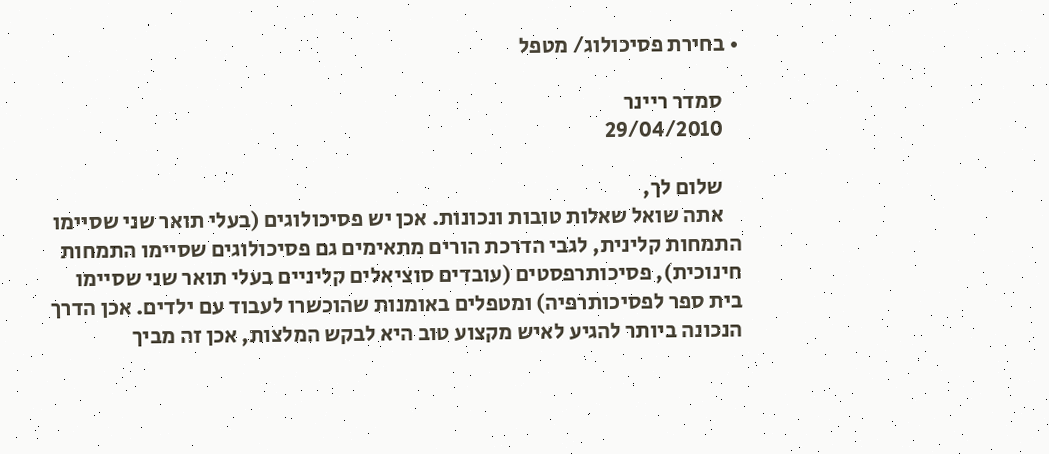• בחירת פסיכולוג/ מטפל

    סמדר ריינר
    29/04/2010

    שלום לך,
    אתה שואל שאלות טובות ונכונות. אכן יש פסיכולוגים (בעלי תואר שני שסיימו התמחות קלינית, לגבי הדרכת הורים מתאימים גם פסיכולוגים שסיימו התמחות חינוכית), פסיכותרפסטים (עובדים סוציאלים קליניים בעלי תואר שני שסיימו בית ספר לפסיכותרפיה) ומטפלים באומנות שהוכשרו לעבוד עם ילדים. אכן הדרך הנכונה ביותר להגיע לאיש מקצוע טוב היא לבקש המלצות, אכן זה מביך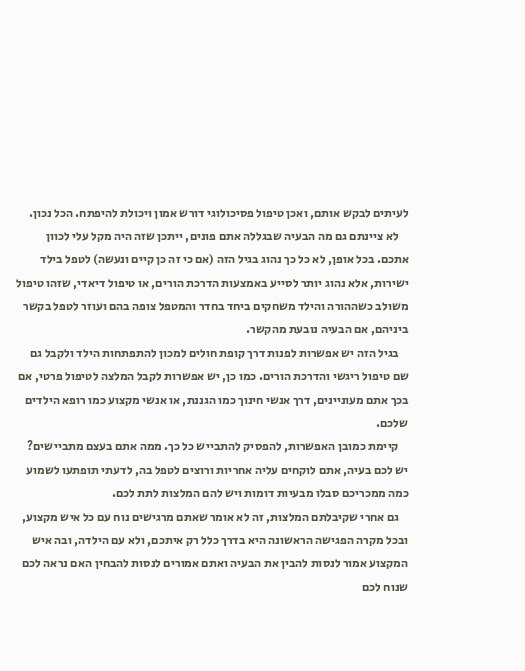לעיתים לבקש אותם, ואכן טיפול פסיכולוגי דורש אמון ויכולת להיפתח. הכל נכון.
    לא ציינתם גם מה הבעיה שבגללה אתם פונים, ייתכן שזה היה מקל עלי לכוון אתכם. בכל אופן, לא כל כך נהוג בגיל הזה (אם כי זה כן קיים ונעשה) לטפל בילד ישירות, אלא נהוג יותר לסייע באמצעות הדרכת הורים, או טיפול דיאדי, שזהו טיפול משולב כשההורה והילד משחקים ביחד בחדר והמטפל צופה בהם ועוזר לטפל בקשר ביניהם, אם הבעיה נובעת מהקשר.
    בגיל הזה יש אפשרות לפנות דרך קופת חולים למכון להתפתחות הילד ולקבל גם שם טיפול ריגשי והדרכת הורים. כמו כן, יש אפשרות לקבל המלצה לטיפול פרטי, אם בכך אתם מעוניינים, דרך אנשי חינוך כמו הגננת, או אנשי מקצוע כמו רופא הילדים שלכם.
    קיימת כמובן האפשרות, להפסיק להתבייש כל כך. ממה אתם בעצם מתביישים? יש לכם בעיה, אתם לוקחים עליה אחריות ורוצים לטפל בה, לדעתי תופתעו לשמוע כמה ממכריכם סבלו מבעיות דומות ויש להם המלצות לתת לכם.
    גם אחרי שקיבלתם המלצות, זה לא אומר שאתם מרגישים נוח עם כל איש מקצוע, ובכל מקרה הפגישה הראשונה היא בדרך כלל רק איתכם, ולא עם הילדה, ובה איש המקצוע אמור לנסות להבין את הבעיה ואתם אמורים לנסות להבחין האם נראה לכם שנוח לכם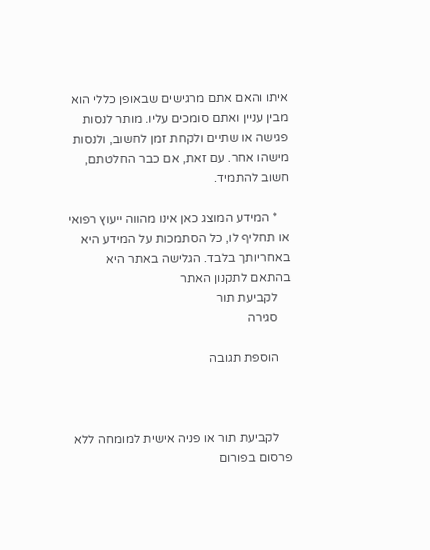איתו והאם אתם מרגישים שבאופן כללי הוא מבין עניין ואתם סומכים עליו. מותר לנסות פגישה או שתיים ולקחת זמן לחשוב, ולנסות מישהו אחר. עם זאת, אם כבר החלטתם, חשוב להתמיד.

    * המידע המוצג כאן אינו מהווה ייעוץ רפואי או תחליף לו, כל הסתמכות על המידע היא באחריותך בלבד. הגלישה באתר היא בהתאם לתקנון האתר
    לקביעת תור
    סגירה

    הוספת תגובה



    לקביעת תור או פניה אישית למומחה ללא פרסום בפורום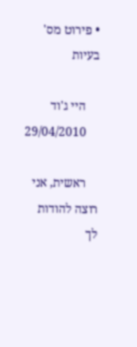• פירוט מס' בעיות

    היי ג'וד
    29/04/2010

    ראשית, אני רוצה להודות לך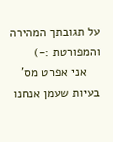על תגובתך המהירה והמפורטת :-)
    אני אפרט מס' בעיות שעמן אנחנו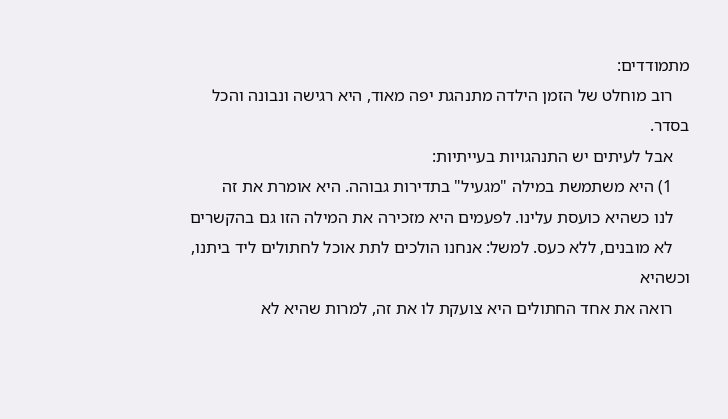מתמודדים:
    רוב מוחלט של הזמן הילדה מתנהגת יפה מאוד, היא רגישה ונבונה והכל בסדר.
    אבל לעיתים יש התנהגויות בעייתיות:
    1) היא משתמשת במילה "מגעיל" בתדירות גבוהה. היא אומרת את זה
    לנו כשהיא כועסת עלינו. לפעמים היא מזכירה את המילה הזו גם בהקשרים
    לא מובנים, ללא כעס. למשל: אנחנו הולכים לתת אוכל לחתולים ליד ביתנו, וכשהיא
    רואה את אחד החתולים היא צועקת לו את זה, למרות שהיא לא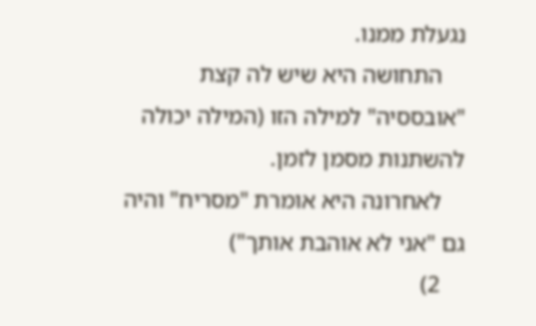נגעלת ממנו.
    התחושה היא שיש לה קצת "אובססיה" למילה הזו (המילה יכולה להשתנות מסמן לזמן.
    לאחרונה היא אומרת "מסריח" והיה גם "אני לא אוהבת אותך")
    2)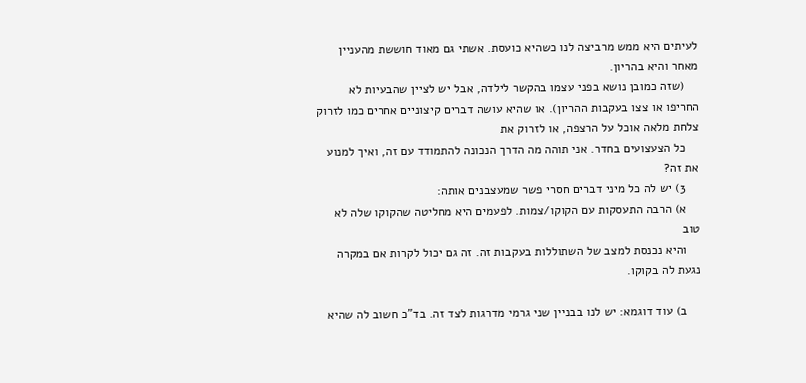לעיתים היא ממש מרביצה לנו כשהיא כועסת. אשתי גם מאוד חוששת מהעניין מאחר והיא בהריון.
    (שזה כמובן נושא בפני עצמו בהקשר לילדה, אבל יש לציין שהבעיות לא החריפו או צצו בעקבות ההריון). או שהיא עושה דברים קיצוניים אחרים כמו לזרוק צלחת מלאה אוכל על הרצפה, או לזרוק את
    כל הצעצועים בחדר. אני תוהה מה הדרך הנכונה להתמודד עם זה, ואיך למנוע את זה?
    3) יש לה כל מיני דברים חסרי פשר שמעצבנים אותה:
    א) הרבה התעסקות עם הקוקו/צמות. לפעמים היא מחליטה שהקוקו שלה לא טוב
    והיא נכנסת למצב של השתוללות בעקבות זה. זה גם יכול לקרות אם במקרה נגעת לה בקוקו.

    ב) עוד דוגמא: יש לנו בבניין שני גרמי מדרגות לצד זה. בד"כ חשוב לה שהיא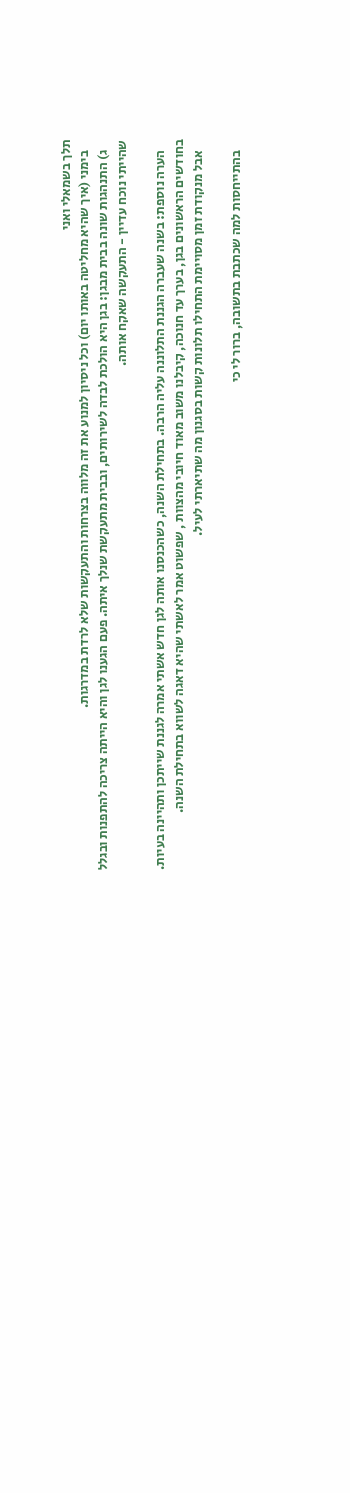תלך בשמאלי ואני
    בימני (איך שהיא מחליטה באותו יום) וכל ניסיון למנוע את זה מלווה בצרחות והתעקשות שלא לרדת במדרגות.
    ג) התנהגות שונה בבית מבגן: בגן היא הולכת לבדה לשירותים, ובבית מתעקשת שנלך איתה. פעם הגענו לגן והיא הייתה צריכה להתפנות ובגלל שהייתי נוכח עדיין - התעקשה שאקח אותה.

    הערה נוספת: בשנה שעברה הגננת התלוננה עליה הרבה. בתחילת השנה, כשהכנסנו אותה לגן חדש אשתי אמרה לגננת שייתכן ותהיינה בעיות. בחודשים הראשונים בגן, בערך עד חנוכה, קיבלנו משוב מאוד חיובי מהצוות , שפשוט אמר לאשתי שהיא דאגה לשווא בתחילת השנה.
    אבל מנקודת זמן מסויימת התחילו תלונות קשות בסגנון מה שתיארתי לעיל.

    בהתייחסות למה שכתבת בתשובה, ברור לי כי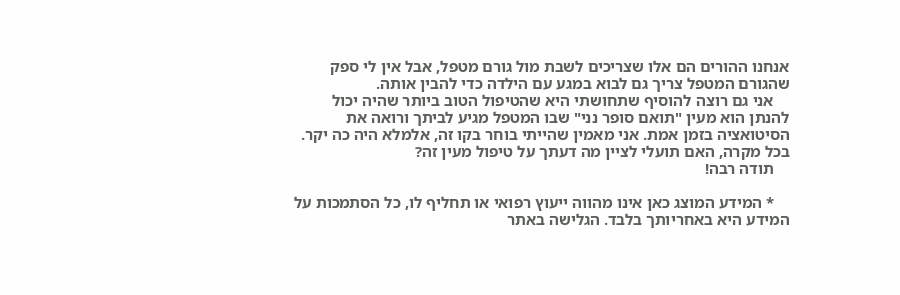אנחנו ההורים הם אלו שצריכים לשבת מול גורם מטפל, אבל אין לי ספק שהגורם המטפל צריך גם לבוא במגע עם הילדה כדי להבין אותה.
    אני גם רוצה להוסיף שתחושתי היא שהטיפול הטוב ביותר שהיה יכול להנתן הוא מעין "תואם סופר נני" שבו המטפל מגיע לביתך ורואה את הסיטואציה בזמן אמת. אני מאמין שהייתי בוחר בקו זה, אלמלא היה כה יקר. בכל מקרה, האם תועלי לציין מה דעתך על טיפול מעין זה?
    תודה רבה!

    * המידע המוצג כאן אינו מהווה ייעוץ רפואי או תחליף לו, כל הסתמכות על המידע היא באחריותך בלבד. הגלישה באתר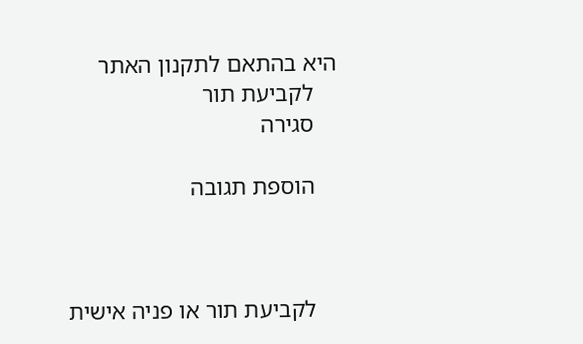היא בהתאם לתקנון האתר
    לקביעת תור
    סגירה

    הוספת תגובה



    לקביעת תור או פניה אישית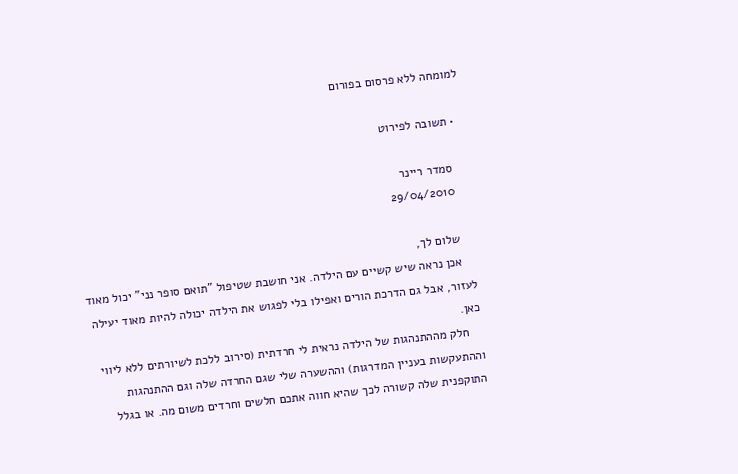למומחה ללא פרסום בפורום

  • תשובה לפירוט

    סמדר ריינר
    29/04/2010

    שלום לך,
    אכן נראה שיש קשיים עם הילדה. אני חושבת שטיפול "תואם סופר נני" יכול מאוד לעזור, אבל גם הדרכת הורים ואפילו בלי לפגוש את הילדה יכולה להיות מאוד יעילה כאן.
    חלק מההתנהגות של הילדה נראית לי חרדתית (סירוב ללכת לשיורתים ללא ליווי וההתעקשות בעניין המדרגות) וההשערה שלי שגם החרדה שלה וגם ההתנהגות התוקפנית שלה קשורה לכך שהיא חווה אתכם חלשים וחרדים משום מה. או בגלל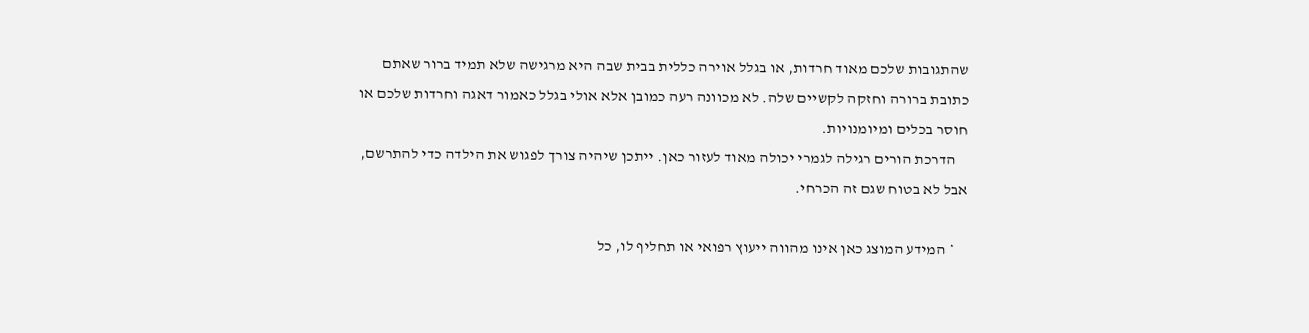שהתגובות שלכם מאוד חרדות, או בגלל אוירה כללית בבית שבה היא מרגישה שלא תמיד ברור שאתם כתובת ברורה וחזקה לקשיים שלה. לא מכוונה רעה כמובן אלא אולי בגלל כאמור דאגה וחרדות שלכם או חוסר בכלים ומיומנויות.
    הדרכת הורים רגילה לגמרי יכולה מאוד לעזור כאן. ייתכן שיהיה צורך לפגוש את הילדה כדי להתרשם, אבל לא בטוח שגם זה הכרחי.

    * המידע המוצג כאן אינו מהווה ייעוץ רפואי או תחליף לו, כל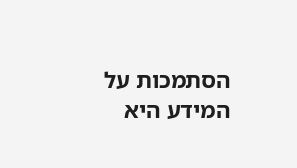הסתמכות על המידע היא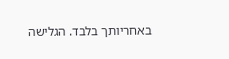באחריותך בלבד. הגלישה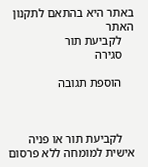באתר היא בהתאם לתקנון האתר
    לקביעת תור
    סגירה

    הוספת תגובה



    לקביעת תור או פניה אישית למומחה ללא פרסום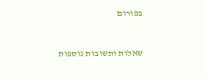בפורום


שאלות ותשובות נוספות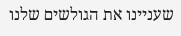שעניינו את הגולשים שלנו